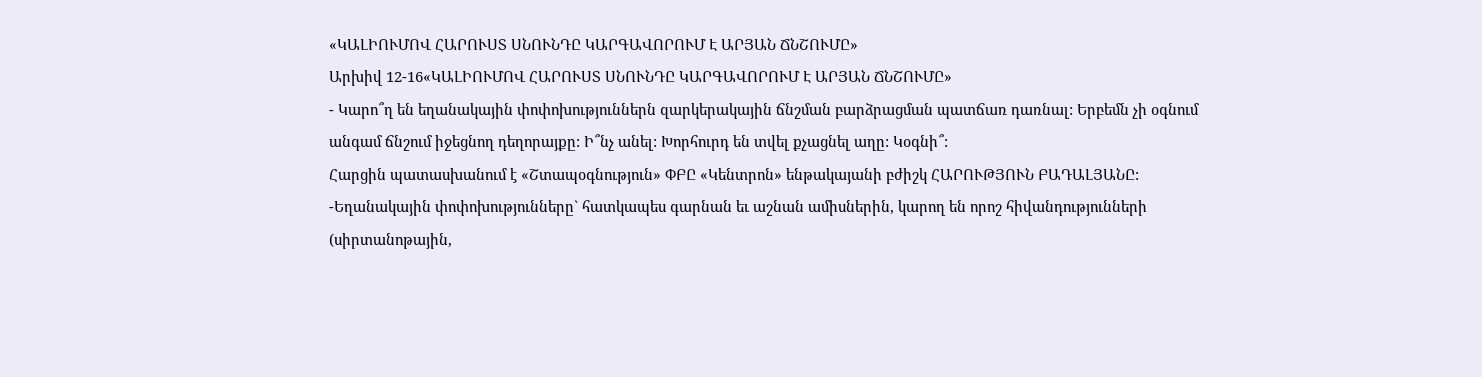«ԿԱԼԻՈՒՄՈՎ ՀԱՐՈՒՍՏ ՍՆՈՒՆԴԸ ԿԱՐԳԱՎՈՐՈՒՄ Է ԱՐՅԱՆ ՃՆՇՈՒՄԸ»
Արխիվ 12-16«ԿԱԼԻՈՒՄՈՎ ՀԱՐՈՒՍՏ ՍՆՈՒՆԴԸ ԿԱՐԳԱՎՈՐՈՒՄ Է ԱՐՅԱՆ ՃՆՇՈՒՄԸ»
- Կարո՞ղ են եղանակային փոփոխություններն զարկերակային ճնշման բարձրացման պատճառ դառնալ: Երբեմն չի օգնում անգամ ճնշում իջեցնող դեղորայքը: Ի՞նչ անել: Խորհուրդ են տվել քչացնել աղը: Կօգնի՞:
Հարցին պատասխանում է «Շտապօգնություն» ՓԲԸ «Կենտրոն» ենթակայանի բժիշկ ՀԱՐՈՒԹՅՈՒՆ ԲԱԴԱԼՅԱՆԸ:
-Եղանակային փոփոխությունները` հատկապես գարնան եւ աշնան ամիսներին, կարող են որոշ հիվանդությունների (սիրտանոթային,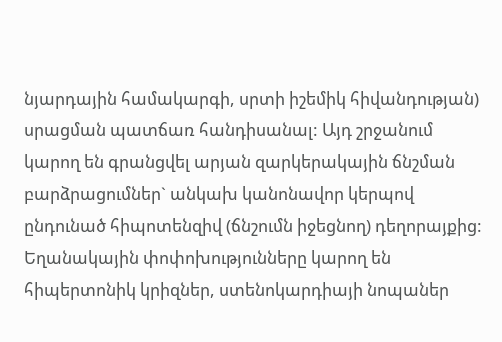նյարդային համակարգի, սրտի իշեմիկ հիվանդության) սրացման պատճառ հանդիսանալ: Այդ շրջանում կարող են գրանցվել արյան զարկերակային ճնշման բարձրացումներ` անկախ կանոնավոր կերպով ընդունած հիպոտենզիվ (ճնշումն իջեցնող) դեղորայքից: Եղանակային փոփոխությունները կարող են հիպերտոնիկ կրիզներ, ստենոկարդիայի նոպաներ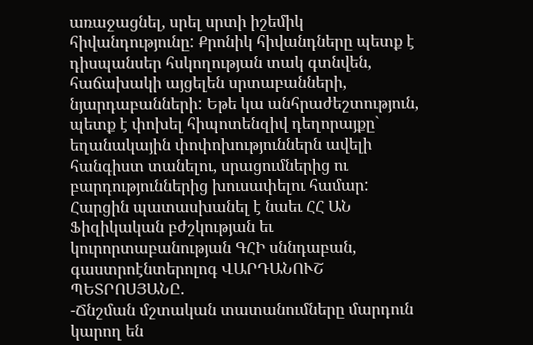առաջացնել, սրել սրտի իշեմիկ հիվանդությունը: Քրոնիկ հիվանդները պետք է դիսպանսեր հսկողության տակ գտնվեն, հաճախակի այցելեն սրտաբանների, նյարդաբանների: Եթե կա անհրաժեշտություն, պետք է փոխել հիպոտենզիվ դեղորայքը` եղանակային փոփոխություններն ավելի հանգիստ տանելու, սրացումներից ու բարդություններից խուսափելու համար:
Հարցին պատասխանել է նաեւ ՀՀ ԱՆ Ֆիզիկական բժշկության եւ կուրորտաբանության ԳՀԻ սննդաբան, գաստրոէնտերոլոգ ՎԱՐԴԱՆՈՒՇ ՊԵՏՐՈՍՅԱՆԸ.
-Ճնշման մշտական տատանումները մարդուն կարող են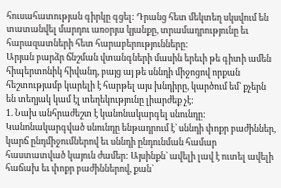հուսահատության գիրկը գցել: Դրանց հետ մեկտեղ սկսվում են տատանվել մարդու առօրյա կյանքը, տրամադրությունը եւ հարազատների հետ հարաբերությունները:
Արյան բարձր ճնշման վտանգների մասին երեւի թե գիտի ամեն հիպերտոնիկ հիվանդ, բայց այ թե սննդի միջոցով որքան հեշտությամբ կարելի է հարթել այս խնդիրը, կարծում եմ` քչերն են տեղյակ կամ էլ տեղեկությունը լիարժեք չէ:
1. Նախ անհրաժեշտ է կանոնակարգել սնունդը: Կանոնակարգված սնունդը ենթադրում է` սննդի փոքր բաժիններ, կարճ ընդմիջումներով եւ սննդի ընդունման համար հաստատված կայուն ժամեր: Այսինքն` ավելի լավ է ուտել ավելի հաճախ եւ փոքր բաժիններով, քան`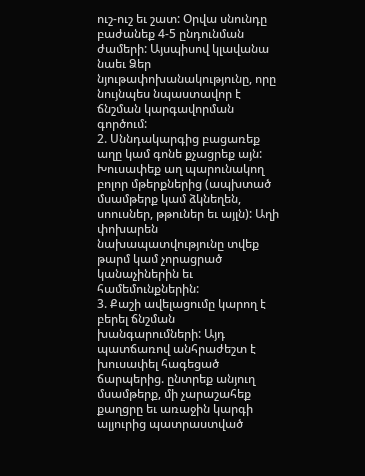ուշ-ուշ եւ շատ: Օրվա սնունդը բաժանեք 4-5 ընդունման ժամերի: Այսպիսով կլավանա նաեւ Ձեր նյութափոխանակությունը, որը նույնպես նպաստավոր է ճնշման կարգավորման գործում:
2. Սննդակարգից բացառեք աղը կամ գոնե քչացրեք այն: Խուսափեք աղ պարունակող բոլոր մթերքներից (ապխտած մսամթերք կամ ձկնեղեն, սոուսներ, թթուներ եւ այլն): Աղի փոխարեն նախապատվությունը տվեք թարմ կամ չորացրած կանաչիներին եւ համեմունքներին:
3. Քաշի ավելացումը կարող է բերել ճնշման խանգարումների: Այդ պատճառով անհրաժեշտ է խուսափել հագեցած ճարպերից. ընտրեք անյուղ մսամթերք, մի չարաշահեք քաղցրը եւ առաջին կարգի ալյուրից պատրաստված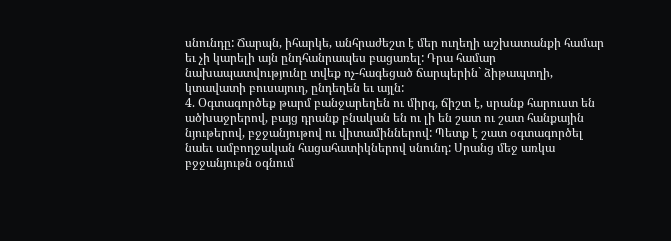սնունդը: Ճարպն, իհարկե, անհրաժեշտ է մեր ուղեղի աշխատանքի համար եւ չի կարելի այն ընդհանրապես բացառել: Դրա համար նախապատվությունը տվեք ոչ-հագեցած ճարպերին` ձիթապտղի, կտավատի բուսայուղ, ընդեղեն եւ այլն:
4. Օգտագործեք թարմ բանջարեղեն ու միրգ, ճիշտ է, սրանք հարուստ են ածխաջրերով, բայց դրանք բնական են ու լի են շատ ու շատ հանքային նյութերով, բջջանյութով ու վիտամիններով: Պետք է շատ օգտագործել նաեւ ամբողջական հացահատիկներով սնունդ: Սրանց մեջ առկա բջջանյութն օգնում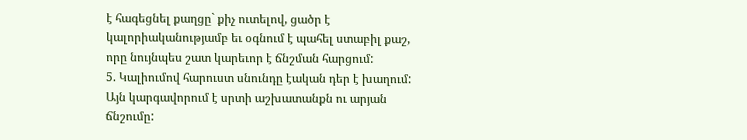է հագեցնել քաղցը` քիչ ուտելով, ցածր է կալորիականությամբ եւ օգնում է պահել ստաբիլ քաշ, որը նույնպես շատ կարեւոր է ճնշման հարցում:
5. Կալիումով հարուստ սնունդը էական դեր է խաղում: Այն կարգավորում է սրտի աշխատանքն ու արյան ճնշումը: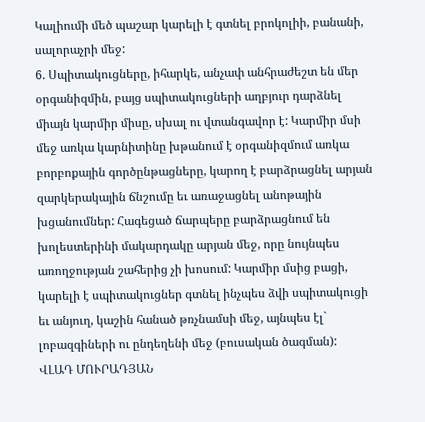Կալիումի մեծ պաշար կարելի է գտնել բրոկոլիի, բանանի, սալորաչրի մեջ:
6. Սպիտակուցները, իհարկե, անչափ անհրաժեշտ են մեր օրգանիզմին, բայց սպիտակուցների աղբյուր դարձնել միայն կարմիր միսը, սխալ ու վտանգավոր է: Կարմիր մսի մեջ առկա կարնիտինը խթանում է օրգանիզմում առկա բորբոքային գործընթացները, կարող է բարձրացնել արյան զարկերակային ճնշումը եւ առաջացնել անոթային խցանումներ: Հագեցած ճարպերը բարձրացնում են խոլեստերինի մակարդակը արյան մեջ, որը նույնպես առողջության շահերից չի խոսում: Կարմիր մսից բացի, կարելի է սպիտակուցներ գտնել ինչպես ձվի սպիտակուցի եւ անյուղ, կաշին հանած թռչնամսի մեջ, այնպես էլ` լոբազգիների ու ընդեղենի մեջ (բուսական ծագման):
ՎԼԱԴ ՄՈՒՐԱԴՅԱՆ